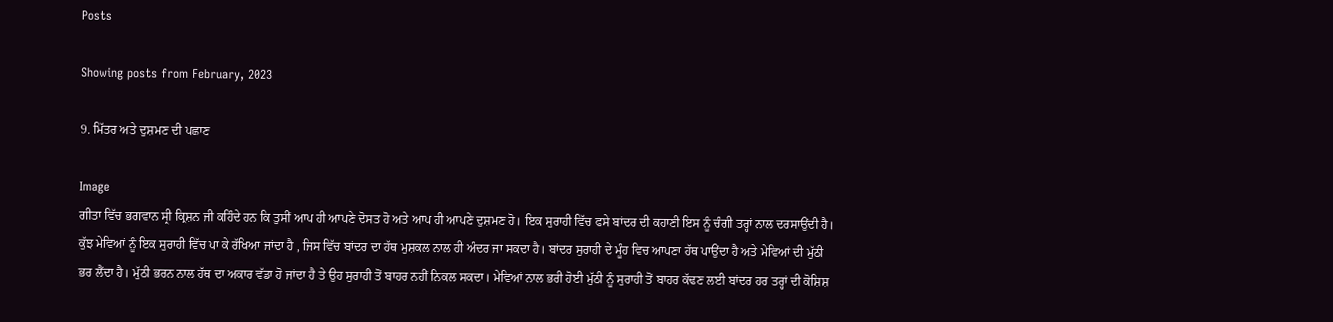Posts

Showing posts from February, 2023

9. ਮਿੱਤਰ ਅਤੇ ਦੁਸ਼ਮਣ ਦੀ ਪਛਾਣ

Image
ਗੀਤਾ ਵਿੱਚ ਭਗਵਾਨ ਸ੍ਰੀ ਕ੍ਰਿਸ਼ਨ ਜੀ ਕਹਿੰਦੇ ਹਨ ਕਿ ਤੁਸੀਂ ਆਪ ਹੀ ਆਪਣੇ ਦੋਸਤ ਹੋ ਅਤੇ ਆਪ ਹੀ ਆਪਣੇ ਦੁਸ਼ਮਣ ਹੋ। ਇਕ ਸੁਰਾਹੀ ਵਿੱਚ ਫਸੇ ਬਾਂਦਰ ਦੀ ਕਹਾਣੀ ਇਸ ਨੂੰ ਚੰਗੀ ਤਰ੍ਹਾਂ ਨਾਲ ਦਰਸਾਉਂਦੀ ਹੈ। ਕੁੱਝ ਮੇਵਿਆਂ ਨੂੰ ਇਕ ਸੁਰਾਹੀ ਵਿੱਚ ਪਾ ਕੇ ਰੱਖਿਆ ਜਾਂਦਾ ਹੈ , ਜਿਸ ਵਿੱਚ ਬਾਂਦਰ ਦਾ ਹੱਥ ਮੁਸ਼ਕਲ ਨਾਲ ਹੀ ਅੰਦਰ ਜਾ ਸਕਦਾ ਹੈ। ਬਾਂਦਰ ਸੁਰਾਹੀ ਦੇ ਮੂੰਹ ਵਿਚ ਆਪਣਾ ਹੱਥ ਪਾਉਂਦਾ ਹੈ ਅਤੇ ਮੇਵਿਆਂ ਦੀ ਮੁੱਠੀ ਭਰ ਲੈਂਦਾ ਹੈ। ਮੁੱਠੀ ਭਰਨ ਨਾਲ ਹੱਥ ਦਾ ਅਕਾਰ ਵੱਡਾ ਹੋ ਜਾਂਦਾ ਹੈ ਤੇ ਉਹ ਸੁਰਾਹੀ ਤੋਂ ਬਾਹਰ ਨਹੀਂ ਨਿਕਲ ਸਕਦਾ। ਮੇਵਿਆਂ ਨਾਲ ਭਰੀ ਹੋਈ ਮੁੱਠੀ ਨੂੰ ਸੁਰਾਹੀ ਤੋਂ ਬਾਹਰ ਕੱਢਣ ਲਈ ਬਾਂਦਰ ਹਰ ਤਰ੍ਹਾਂ ਦੀ ਕੋਸ਼ਿਸ਼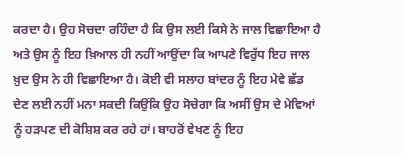ਕਰਦਾ ਹੈ। ਉਹ ਸੋਚਦਾ ਰਹਿੰਦਾ ਹੈ ਕਿ ਉਸ ਲਈ ਕਿਸੇ ਨੇ ਜਾਲ ਵਿਛਾਇਆ ਹੈ ਅਤੇ ਉਸ ਨੂੰ ਇਹ ਖ਼ਿਆਲ ਹੀ ਨਹੀਂ ਆਉਂਦਾ ਕਿ ਆਪਣੇ ਵਿਰੁੱਧ ਇਹ ਜਾਲ ਖ਼ੁਦ ਉਸ ਨੇ ਹੀ ਵਿਛਾਇਆ ਹੈ। ਕੋਈ ਵੀ ਸਲਾਹ ਬਾਂਦਰ ਨੂੰ ਇਹ ਮੇਵੇ ਛੱਡ ਦੇਣ ਲਈ ਨਹੀਂ ਮਨਾ ਸਕਦੀ ਕਿਉਂਕਿ ਉਹ ਸੋਚੇਗਾ ਕਿ ਅਸੀਂ ਉਸ ਦੇ ਮੇਵਿਆਂ ਨੂੰ ਹੜਪਣ ਦੀ ਕੋਸ਼ਿਸ਼ ਕਰ ਰਹੇ ਹਾਂ। ਬਾਹਰੋਂ ਵੇਖਣ ਨੂੰ ਇਹ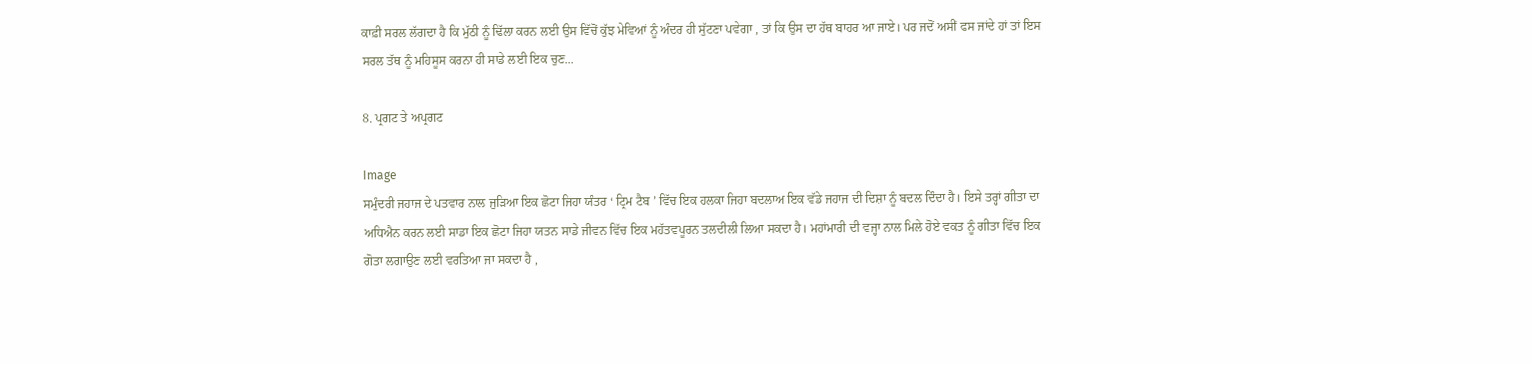ਕਾਫ਼ੀ ਸਰਲ ਲੱਗਦਾ ਹੈ ਕਿ ਮੁੱਠੀ ਨੂੰ ਢਿੱਲਾ ਕਰਨ ਲਈ ਉਸ ਵਿੱਚੋਂ ਕੁੱਝ ਮੇਵਿਆਂ ਨੂੰ ਅੰਦਰ ਹੀ ਸੁੱਟਣਾ ਪਵੇਗਾ , ਤਾਂ ਕਿ ਉਸ ਦਾ ਹੱਥ ਬਾਹਰ ਆ ਜਾਏ। ਪਰ ਜਦੋਂ ਅਸੀਂ ਫਸ ਜਾਂਦੇ ਹਾਂ ਤਾਂ ਇਸ ਸਰਲ ਤੱਥ ਨੂੰ ਮਹਿਸੂਸ ਕਰਨਾ ਹੀ ਸਾਡੇ ਲਈ ਇਕ ਚੁਣ...

8. ਪ੍ਰਗਟ ਤੇ ਅਪ੍ਰਗਟ

Image
ਸਮੁੰਦਰੀ ਜਹਾਜ ਦੇ ਪਤਵਾਰ ਨਾਲ ਜੁੜਿਆ ਇਕ ਛੋਟਾ ਜਿਹਾ ਯੰਤਰ ‘ ਟ੍ਰਿਮ ਟੈਬ ’ ਵਿੱਚ ਇਕ ਹਲਕਾ ਜਿਹਾ ਬਦਲਾਅ ਇਕ ਵੱਡੇ ਜਹਾਜ ਦੀ ਦਿਸ਼ਾ ਨੂੰ ਬਦਲ ਦਿੰਦਾ ਹੈ। ਇਸੇ ਤਰ੍ਹਾਂ ਗੀਤਾ ਦਾ ਅਧਿਐਨ ਕਰਨ ਲਈ ਸਾਡਾ ਇਕ ਛੋਟਾ ਜਿਹਾ ਯਤਨ ਸਾਡੇ ਜੀਵਨ ਵਿੱਚ ਇਕ ਮਹੱਤਵਪੂਰਨ ਤਲਦੀਲੀ ਲਿਆ ਸਕਦਾ ਹੈ। ਮਹਾਂਮਾਰੀ ਦੀ ਵਜ੍ਹਾ ਨਾਲ ਮਿਲੇ ਹੋਏ ਵਕਤ ਨੂੰ ਗੀਤਾ ਵਿੱਚ ਇਕ ਗੋਤਾ ਲਗਾਉਣ ਲਈ ਵਰਤਿਆ ਜਾ ਸਕਦਾ ਹੈ ,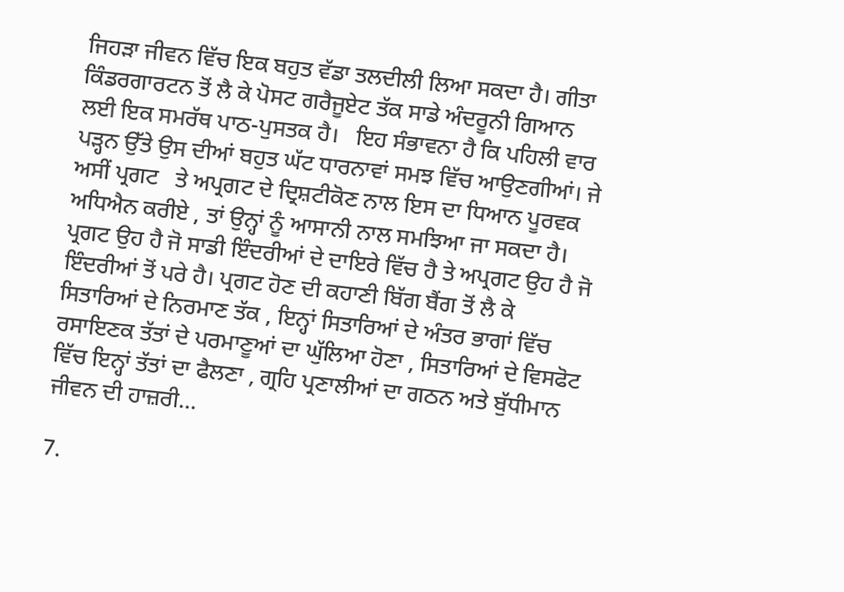ਜਿਹੜਾ ਜੀਵਨ ਵਿੱਚ ਇਕ ਬਹੁਤ ਵੱਡਾ ਤਲਦੀਲੀ ਲਿਆ ਸਕਦਾ ਹੈ। ਗੀਤਾ ਕਿੰਡਰਗਾਰਟਨ ਤੋਂ ਲੈ ਕੇ ਪੋਸਟ ਗਰੈਜੂਏਟ ਤੱਕ ਸਾਡੇ ਅੰਦਰੂਨੀ ਗਿਆਨ ਲਈ ਇਕ ਸਮਰੱਥ ਪਾਠ-ਪੁਸਤਕ ਹੈ।   ਇਹ ਸੰਭਾਵਨਾ ਹੈ ਕਿ ਪਹਿਲੀ ਵਾਰ ਪੜ੍ਹਨ ਉੱਤੇ ਉਸ ਦੀਆਂ ਬਹੁਤ ਘੱਟ ਧਾਰਨਾਵਾਂ ਸਮਝ ਵਿੱਚ ਆਉਣਗੀਆਂ। ਜੇ ਅਸੀਂ ਪ੍ਰਗਟ   ਤੇ ਅਪ੍ਰਗਟ ਦੇ ਦ੍ਰਿਸ਼ਟੀਕੋਣ ਨਾਲ ਇਸ ਦਾ ਧਿਆਨ ਪੂਰਵਕ ਅਧਿਐਨ ਕਰੀਏ , ਤਾਂ ਉਨ੍ਹਾਂ ਨੂੰ ਆਸਾਨੀ ਨਾਲ ਸਮਝਿਆ ਜਾ ਸਕਦਾ ਹੈ। ਪ੍ਰਗਟ ਉਹ ਹੈ ਜੋ ਸਾਡੀ ਇੰਦਰੀਆਂ ਦੇ ਦਾਇਰੇ ਵਿੱਚ ਹੈ ਤੇ ਅਪ੍ਰਗਟ ਉਹ ਹੈ ਜੋ ਇੰਦਰੀਆਂ ਤੋਂ ਪਰੇ ਹੈ। ਪ੍ਰਗਟ ਹੋਣ ਦੀ ਕਹਾਣੀ ਬਿੱਗ ਬੈਂਗ ਤੋਂ ਲੈ ਕੇ ਸਿਤਾਰਿਆਂ ਦੇ ਨਿਰਮਾਣ ਤੱਕ , ਇਨ੍ਹਾਂ ਸਿਤਾਰਿਆਂ ਦੇ ਅੰਤਰ ਭਾਗਾਂ ਵਿੱਚ ਰਸਾਇਣਕ ਤੱਤਾਂ ਦੇ ਪਰਮਾਣੂਆਂ ਦਾ ਘੁੱਲਿਆ ਹੋਣਾ , ਸਿਤਾਰਿਆਂ ਦੇ ਵਿਸਫੋਟ ਵਿੱਚ ਇਨ੍ਹਾਂ ਤੱਤਾਂ ਦਾ ਫੈਲਣਾ , ਗ੍ਰਹਿ ਪ੍ਰਣਾਲੀਆਂ ਦਾ ਗਠਨ ਅਤੇ ਬੁੱਧੀਮਾਨ ਜੀਵਨ ਦੀ ਹਾਜ਼ਰੀ...

7.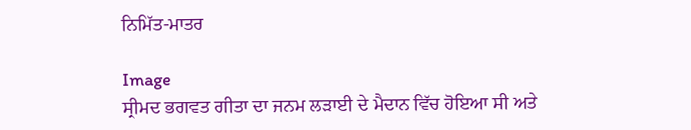ਨਿਮਿੱਤ-ਮਾਤਰ

Image
ਸ੍ਰੀਮਦ ਭਗਵਤ ਗੀਤਾ ਦਾ ਜਨਮ ਲੜਾਈ ਦੇ ਮੈਦਾਨ ਵਿੱਚ ਹੋਇਆ ਸੀ ਅਤੇ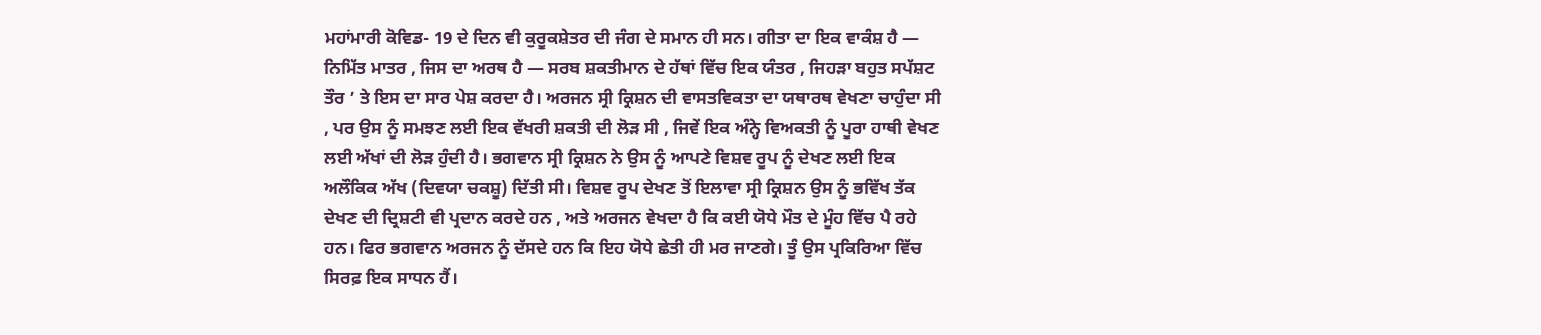ਮਹਾਂਮਾਰੀ ਕੋਵਿਡ- 19 ਦੇ ਦਿਨ ਵੀ ਕੁਰੂਕਸ਼ੇਤਰ ਦੀ ਜੰਗ ਦੇ ਸਮਾਨ ਹੀ ਸਨ। ਗੀਤਾ ਦਾ ਇਕ ਵਾਕੰਸ਼ ਹੈ — ਨਿਮਿੱਤ ਮਾਤਰ , ਜਿਸ ਦਾ ਅਰਥ ਹੈ — ਸਰਬ ਸ਼ਕਤੀਮਾਨ ਦੇ ਹੱਥਾਂ ਵਿੱਚ ਇਕ ਯੰਤਰ , ਜਿਹੜਾ ਬਹੁਤ ਸਪੱਸ਼ਟ ਤੌਰ ’ ਤੇ ਇਸ ਦਾ ਸਾਰ ਪੇਸ਼ ਕਰਦਾ ਹੈ। ਅਰਜਨ ਸ੍ਰੀ ਕ੍ਰਿਸ਼ਨ ਦੀ ਵਾਸਤਵਿਕਤਾ ਦਾ ਯਥਾਰਥ ਵੇਖਣਾ ਚਾਹੁੰਦਾ ਸੀ , ਪਰ ਉਸ ਨੂੰ ਸਮਝਣ ਲਈ ਇਕ ਵੱਖਰੀ ਸ਼ਕਤੀ ਦੀ ਲੋੜ ਸੀ , ਜਿਵੇਂ ਇਕ ਅੰਨ੍ਹੇ ਵਿਅਕਤੀ ਨੂੰ ਪੂਰਾ ਹਾਥੀ ਵੇਖਣ ਲਈ ਅੱਖਾਂ ਦੀ ਲੋੜ ਹੁੰਦੀ ਹੈ। ਭਗਵਾਨ ਸ੍ਰੀ ਕ੍ਰਿਸ਼ਨ ਨੇ ਉਸ ਨੂੰ ਆਪਣੇ ਵਿਸ਼ਵ ਰੂਪ ਨੂੰ ਦੇਖਣ ਲਈ ਇਕ ਅਲੌਕਿਕ ਅੱਖ (ਦਿਵਯਾ ਚਕਸ਼ੂ) ਦਿੱਤੀ ਸੀ। ਵਿਸ਼ਵ ਰੂਪ ਦੇਖਣ ਤੋਂ ਇਲਾਵਾ ਸ੍ਰੀ ਕ੍ਰਿਸ਼ਨ ਉਸ ਨੂੰ ਭਵਿੱਖ ਤੱਕ ਦੇਖਣ ਦੀ ਦ੍ਰਿਸ਼ਟੀ ਵੀ ਪ੍ਰਦਾਨ ਕਰਦੇ ਹਨ , ਅਤੇ ਅਰਜਨ ਵੇਖਦਾ ਹੈ ਕਿ ਕਈ ਯੋਧੇ ਮੌਤ ਦੇ ਮੂੰਹ ਵਿੱਚ ਪੈ ਰਹੇ ਹਨ। ਫਿਰ ਭਗਵਾਨ ਅਰਜਨ ਨੂੰ ਦੱਸਦੇ ਹਨ ਕਿ ਇਹ ਯੋਧੇ ਛੇਤੀ ਹੀ ਮਰ ਜਾਣਗੇ। ਤੂੰ ਉਸ ਪ੍ਰਕਿਰਿਆ ਵਿੱਚ ਸਿਰਫ਼ ਇਕ ਸਾਧਨ ਹੈਂ।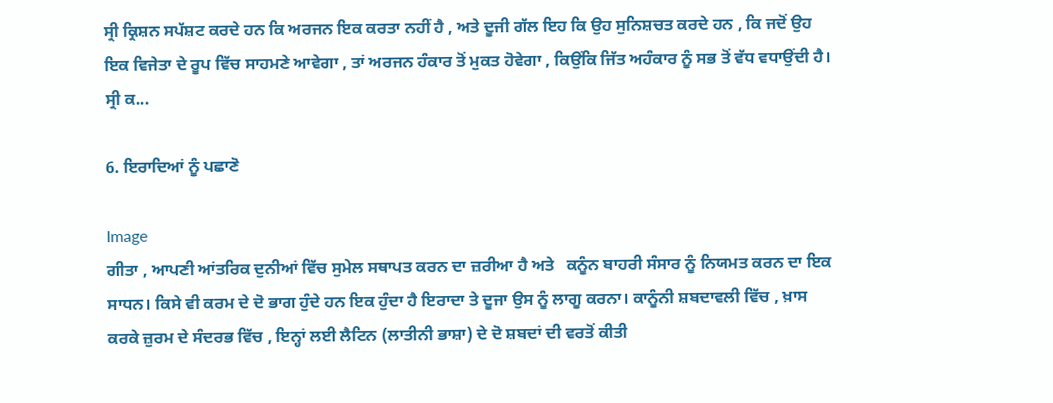ਸ੍ਰੀ ਕ੍ਰਿਸ਼ਨ ਸਪੱਸ਼ਟ ਕਰਦੇ ਹਨ ਕਿ ਅਰਜਨ ਇਕ ਕਰਤਾ ਨਹੀਂ ਹੈ , ਅਤੇ ਦੂਜੀ ਗੱਲ ਇਹ ਕਿ ਉਹ ਸੁਨਿਸ਼ਚਤ ਕਰਦੇ ਹਨ , ਕਿ ਜਦੋਂ ਉਹ ਇਕ ਵਿਜੇਤਾ ਦੇ ਰੂਪ ਵਿੱਚ ਸਾਹਮਣੇ ਆਵੇਗਾ , ਤਾਂ ਅਰਜਨ ਹੰਕਾਰ ਤੋਂ ਮੁਕਤ ਹੋਵੇਗਾ , ਕਿਉਂਕਿ ਜਿੱਤ ਅਹੰਕਾਰ ਨੂੰ ਸਭ ਤੋਂ ਵੱਧ ਵਧਾਉਂਦੀ ਹੈ। ਸ੍ਰੀ ਕ...

6. ਇਰਾਦਿਆਂ ਨੂੰ ਪਛਾਣੋ

Image
ਗੀਤਾ , ਆਪਣੀ ਆਂਤਰਿਕ ਦੁਨੀਆਂ ਵਿੱਚ ਸੁਮੇਲ ਸਥਾਪਤ ਕਰਨ ਦਾ ਜ਼ਰੀਆ ਹੈ ਅਤੇ   ਕਨੂੰਨ ਬਾਹਰੀ ਸੰਸਾਰ ਨੂੰ ਨਿਯਮਤ ਕਰਨ ਦਾ ਇਕ ਸਾਧਨ। ਕਿਸੇ ਵੀ ਕਰਮ ਦੇ ਦੋ ਭਾਗ ਹੁੰਦੇ ਹਨ ਇਕ ਹੁੰਦਾ ਹੈ ਇਰਾਦਾ ਤੇ ਦੂਜਾ ਉਸ ਨੂੰ ਲਾਗੂ ਕਰਨਾ। ਕਾਨੂੰਨੀ ਸ਼ਬਦਾਵਲੀ ਵਿੱਚ , ਖ਼ਾਸ ਕਰਕੇ ਜ਼ੁਰਮ ਦੇ ਸੰਦਰਭ ਵਿੱਚ , ਇਨ੍ਹਾਂ ਲਈ ਲੈਟਿਨ (ਲਾਤੀਨੀ ਭਾਸ਼ਾ) ਦੇ ਦੋ ਸ਼ਬਦਾਂ ਦੀ ਵਰਤੋਂ ਕੀਤੀ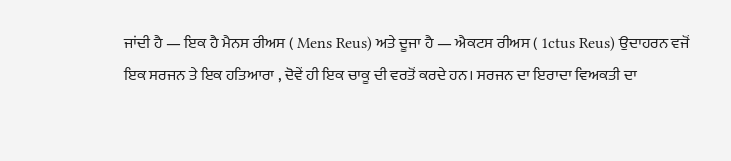ਜਾਂਦੀ ਹੈ — ਇਕ ਹੈ ਮੈਨਸ ਰੀਅਸ ( Mens Reus) ਅਤੇ ਦੂਜਾ ਹੈ — ਐਕਟਸ ਰੀਅਸ ( 1ctus Reus) ਉਦਾਹਰਨ ਵਜੋਂ ਇਕ ਸਰਜਨ ਤੇ ਇਕ ਹਤਿਆਰਾ , ਦੋਵੇਂ ਹੀ ਇਕ ਚਾਕੂ ਦੀ ਵਰਤੋਂ ਕਰਦੇ ਹਨ। ਸਰਜਨ ਦਾ ਇਰਾਦਾ ਵਿਅਕਤੀ ਦਾ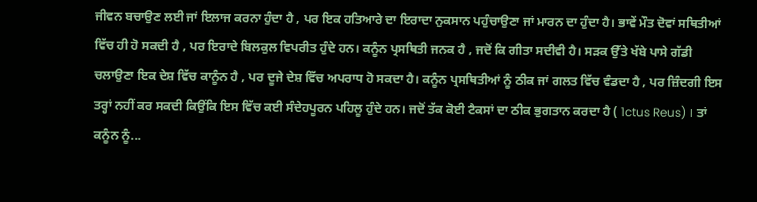ਜੀਵਨ ਬਚਾਉਣ ਲਈ ਜਾਂ ਇਲਾਜ ਕਰਨਾ ਹੁੰਦਾ ਹੈ , ਪਰ ਇਕ ਹਤਿਆਰੇ ਦਾ ਇਰਾਦਾ ਨੁਕਸਾਨ ਪਹੁੰਚਾਉਣਾ ਜਾਂ ਮਾਰਨ ਦਾ ਹੁੰਦਾ ਹੈ। ਭਾਵੇਂ ਮੌਤ ਦੋਵਾਂ ਸਥਿਤੀਆਂ ਵਿੱਚ ਹੀ ਹੋ ਸਕਦੀ ਹੈ , ਪਰ ਇਰਾਦੇ ਬਿਲਕੁਲ ਵਿਪਰੀਤ ਹੁੰਦੇ ਹਨ। ਕਨੂੰਨ ਪ੍ਰਸਥਿਤੀ ਜਨਕ ਹੈ , ਜਦੋਂ ਕਿ ਗੀਤਾ ਸਦੀਵੀ ਹੈ। ਸੜਕ ਉੱਤੇ ਖੱਬੇ ਪਾਸੇ ਗੱਡੀ ਚਲਾਉਣਾ ਇਕ ਦੇਸ਼ ਵਿੱਚ ਕਾਨੂੰਨ ਹੈ , ਪਰ ਦੂਜੇ ਦੇਸ਼ ਵਿੱਚ ਅਪਰਾਧ ਹੋ ਸਕਦਾ ਹੈ। ਕਨੂੰਨ ਪ੍ਰਸਥਿਤੀਆਂ ਨੂੰ ਠੀਕ ਜਾਂ ਗਲਤ ਵਿੱਚ ਵੰਡਦਾ ਹੈ , ਪਰ ਜ਼ਿੰਦਗੀ ਇਸ ਤਰ੍ਹਾਂ ਨਹੀਂ ਕਰ ਸਕਦੀ ਕਿਉਂਕਿ ਇਸ ਵਿੱਚ ਕਈ ਸੰਦੇਹਪੂਰਨ ਪਹਿਲੂ ਹੁੰਦੇ ਹਨ। ਜਦੋਂ ਤੱਕ ਕੋਈ ਟੈਕਸਾਂ ਦਾ ਠੀਕ ਭੁਗਤਾਨ ਕਰਦਾ ਹੈ ( 1ctus Reus) । ਤਾਂ ਕਨੂੰਨ ਨੂੰ...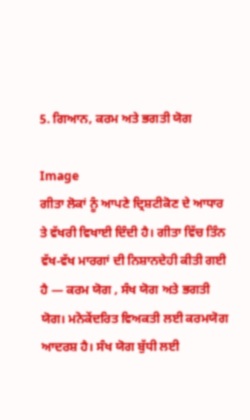5. ਗਿਆਨ, ਕਰਮ ਅਤੇ ਭਗਤੀ ਯੋਗ

Image
ਗੀਤਾ ਲੋਕਾਂ ਨੂੰ ਆਪਣੇ ਦ੍ਰਿਸ਼ਟੀਕੋਣ ਦੇ ਆਧਾਰ ਤੇ ਵੱਖਰੀ ਵਿਖਾਈ ਦਿੰਦੀ ਹੈ। ਗੀਤਾ ਵਿੱਚ ਤਿੰਨ ਵੱਖ-ਵੱਖ ਮਾਰਗਾਂ ਦੀ ਨਿਸ਼ਾਨਦੇਹੀ ਕੀਤੀ ਗਈ ਹੈ — ਕਰਮ ਯੋਗ , ਸੰਖ ਯੋਗ ਅਤੇ ਭਗਤੀ ਯੋਗ। ਮਨੋਕੇਂਦਰਿਤ ਵਿਅਕਤੀ ਲਈ ਕਰਮਯੋਗ ਆਦਰਸ਼ ਹੈ। ਸੰਖ ਯੋਗ ਬੁੱਧੀ ਲਈ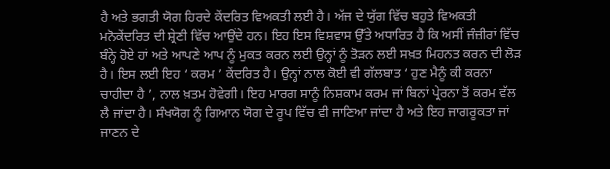ਹੈ ਅਤੇ ਭਗਤੀ ਯੋਗ ਹਿਰਦੇ ਕੇਂਦਰਿਤ ਵਿਅਕਤੀ ਲਈ ਹੈ। ਅੱਜ ਦੇ ਯੁੱਗ ਵਿੱਚ ਬਹੁਤੇ ਵਿਅਕਤੀ ਮਨੋਕੇਂਦਰਿਤ ਦੀ ਸ਼੍ਰੇਣੀ ਵਿੱਚ ਆਉਂਦੇ ਹਨ। ਇਹ ਇਸ ਵਿਸ਼ਵਾਸ ਉੱਤੇ ਅਧਾਰਿਤ ਹੈ ਕਿ ਅਸੀਂ ਜੰਜ਼ੀਰਾਂ ਵਿੱਚ ਬੰਨ੍ਹੇ ਹੋਏ ਹਾਂ ਅਤੇ ਆਪਣੇ ਆਪ ਨੂੰ ਮੁਕਤ ਕਰਨ ਲਈ ਉਨ੍ਹਾਂ ਨੂੰ ਤੋੜਨ ਲਈ ਸਖ਼ਤ ਮਿਹਨਤ ਕਰਨ ਦੀ ਲੋੜ ਹੈ। ਇਸ ਲਈ ਇਹ ‘ ਕਰਮ ’ ਕੇਂਦਰਿਤ ਹੈ। ਉਨ੍ਹਾਂ ਨਾਲ ਕੋਈ ਵੀ ਗੱਲਬਾਤ ‘ ਹੁਣ ਮੈਨੂੰ ਕੀ ਕਰਨਾ ਚਾਹੀਦਾ ਹੈ ’, ਨਾਲ ਖ਼ਤਮ ਹੋਵੇਗੀ। ਇਹ ਮਾਰਗ ਸਾਨੂੰ ਨਿਸ਼ਕਾਮ ਕਰਮ ਜਾਂ ਬਿਨਾਂ ਪ੍ਰੇਰਨਾ ਤੋਂ ਕਰਮ ਵੱਲ ਲੈ ਜਾਂਦਾ ਹੈ। ਸੰਖਯੋਗ ਨੂੰ ਗਿਆਨ ਯੋਗ ਦੇ ਰੂਪ ਵਿੱਚ ਵੀ ਜਾਣਿਆ ਜਾਂਦਾ ਹੈ ਅਤੇ ਇਹ ਜਾਗਰੂਕਤਾ ਜਾਂ ਜਾਣਨ ਦੇ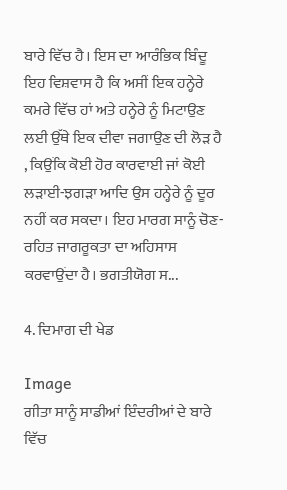ਬਾਰੇ ਵਿੱਚ ਹੈ। ਇਸ ਦਾ ਆਰੰਭਿਕ ਬਿੰਦੂ ਇਹ ਵਿਸ਼ਵਾਸ ਹੈ ਕਿ ਅਸੀਂ ਇਕ ਹਨ੍ਹੇਰੇ ਕਮਰੇ ਵਿੱਚ ਹਾਂ ਅਤੇ ਹਨ੍ਹੇਰੇ ਨੂੰ ਮਿਟਾਉਣ ਲਈ ਉੱਥੇ ਇਕ ਦੀਵਾ ਜਗਾਉਣ ਦੀ ਲੋੜ ਹੈ , ਕਿਉਂਕਿ ਕੋਈ ਹੋਰ ਕਾਰਵਾਈ ਜਾਂ ਕੋਈ ਲੜਾਈ-ਝਗੜਾ ਆਦਿ ਉਸ ਹਨ੍ਹੇਰੇ ਨੂੰ ਦੂਰ ਨਹੀਂ ਕਰ ਸਕਦਾ। ਇਹ ਮਾਰਗ ਸਾਨੂੰ ਚੋਣ-ਰਹਿਤ ਜਾਗਰੂਕਤਾ ਦਾ ਅਹਿਸਾਸ ਕਰਵਾਉਂਦਾ ਹੈ। ਭਗਤੀਯੋਗ ਸ...

4. ਦਿਮਾਗ ਦੀ ਖੇਡ

Image
ਗੀਤਾ ਸਾਨੂੰ ਸਾਡੀਆਂ ਇੰਦਰੀਆਂ ਦੇ ਬਾਰੇ ਵਿੱਚ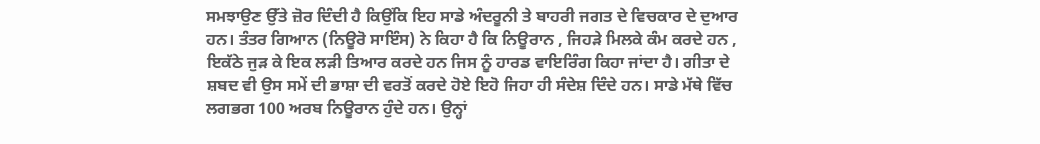ਸਮਝਾਉਣ ਉੱਤੇ ਜ਼ੋਰ ਦਿੰਦੀ ਹੈ ਕਿਉਂਕਿ ਇਹ ਸਾਡੇ ਅੰਦਰੂਨੀ ਤੇ ਬਾਹਰੀ ਜਗਤ ਦੇ ਵਿਚਕਾਰ ਦੇ ਦੁਆਰ ਹਨ। ਤੰਤਰ ਗਿਆਨ (ਨਿਊਰੋ ਸਾਇੰਸ) ਨੇ ਕਿਹਾ ਹੈ ਕਿ ਨਿਊਰਾਨ , ਜਿਹੜੇ ਮਿਲਕੇ ਕੰਮ ਕਰਦੇ ਹਨ , ਇਕੱਠੇ ਜੁੜ ਕੇ ਇਕ ਲੜੀ ਤਿਆਰ ਕਰਦੇ ਹਨ ਜਿਸ ਨੂੰ ਹਾਰਡ ਵਾਇਰਿੰਗ ਕਿਹਾ ਜਾਂਦਾ ਹੈ। ਗੀਤਾ ਦੇ ਸ਼ਬਦ ਵੀ ਉਸ ਸਮੇਂ ਦੀ ਭਾਸ਼ਾ ਦੀ ਵਰਤੋਂ ਕਰਦੇ ਹੋਏ ਇਹੋ ਜਿਹਾ ਹੀ ਸੰਦੇਸ਼ ਦਿੰਦੇ ਹਨ। ਸਾਡੇ ਮੱਥੇ ਵਿੱਚ ਲਗਭਗ 100 ਅਰਬ ਨਿਊਰਾਨ ਹੁੰਦੇ ਹਨ। ਉਨ੍ਹਾਂ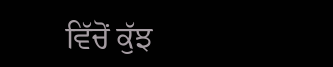ਵਿੱਚੋਂ ਕੁੱਝ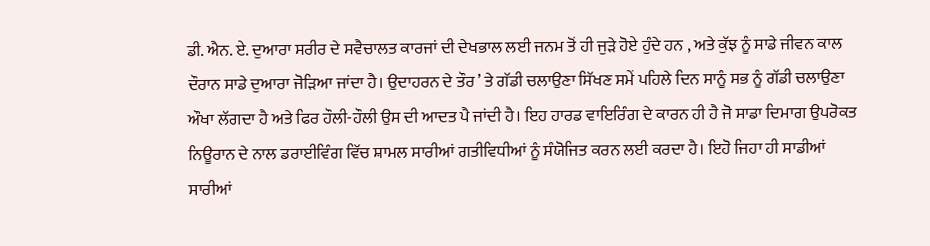ਡੀ. ਐਨ. ਏ. ਦੁਆਰਾ ਸਰੀਰ ਦੇ ਸਵੈਚਾਲਤ ਕਾਰਜਾਂ ਦੀ ਦੇਖਭਾਲ ਲਈ ਜਨਮ ਤੋਂ ਹੀ ਜੁੜੇ ਹੋਏ ਹੁੰਦੇ ਹਨ , ਅਤੇ ਕੁੱਝ ਨੂੰ ਸਾਡੇ ਜੀਵਨ ਕਾਲ ਦੌਰਾਨ ਸਾਡੇ ਦੁਆਰਾ ਜੋੜਿਆ ਜਾਂਦਾ ਹੈ। ਉਦਾਹਰਨ ਦੇ ਤੌਰ ’ ਤੇ ਗੱਡੀ ਚਲਾਉਣਾ ਸਿੱਖਣ ਸਮੇਂ ਪਹਿਲੇ ਦਿਨ ਸਾਨੂੰ ਸਭ ਨੂੰ ਗੱਡੀ ਚਲਾਉਣਾ ਔਖਾ ਲੱਗਦਾ ਹੈ ਅਤੇ ਫਿਰ ਹੌਲੀ-ਹੌਲੀ ਉਸ ਦੀ ਆਦਤ ਪੈ ਜਾਂਦੀ ਹੈ। ਇਹ ਹਾਰਡ ਵਾਇਰਿੰਗ ਦੇ ਕਾਰਨ ਹੀ ਹੈ ਜੋ ਸਾਡਾ ਦਿਮਾਗ ਉਪਰੋਕਤ ਨਿਊਰਾਨ ਦੇ ਨਾਲ ਡਰਾਈਵਿੰਗ ਵਿੱਚ ਸ਼ਾਮਲ ਸਾਰੀਆਂ ਗਤੀਵਿਧੀਆਂ ਨੂੰ ਸੰਯੋਜਿਤ ਕਰਨ ਲਈ ਕਰਦਾ ਹੈ। ਇਹੋ ਜਿਹਾ ਹੀ ਸਾਡੀਆਂ ਸਾਰੀਆਂ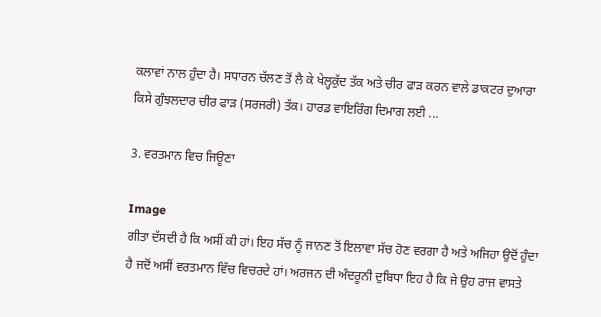ਕਲਾਵਾਂ ਨਾਲ ਹੁੰਦਾ ਹੈ। ਸਧਾਰਨ ਚੱਲਣ ਤੋਂ ਲੈ ਕੇ ਖੇਲ੍ਹਕੁੱਦ ਤੱਕ ਅਤੇ ਚੀਰ ਫਾੜ ਕਰਨ ਵਾਲੇ ਡਾਕਟਰ ਦੁਆਰਾ ਕਿਸੇ ਗੁੰਝਲਦਾਰ ਚੀਰ ਫਾੜ (ਸਰਜਰੀ) ਤੱਕ। ਹਾਰਡ ਵਾਇਰਿੰਗ ਦਿਮਾਗ ਲਈ ...

3. ਵਰਤਮਾਨ ਵਿਚ ਜਿਊਣਾ

Image
ਗੀਤਾ ਦੱਸਦੀ ਹੈ ਕਿ ਅਸੀਂ ਕੀ ਹਾਂ। ਇਹ ਸੱਚ ਨੂੰ ਜਾਨਣ ਤੋਂ ਇਲਾਵਾ ਸੱਚ ਹੋਣ ਵਰਗਾ ਹੈ ਅਤੇ ਅਜਿਹਾ ਉਦੋਂ ਹੁੰਦਾ ਹੈ ਜਦੋਂ ਅਸੀਂ ਵਰਤਮਾਨ ਵਿੱਚ ਵਿਚਰਦੇ ਹਾਂ। ਅਰਜਨ ਦੀ ਅੰਦਰੂਨੀ ਦੁਬਿਧਾ ਇਹ ਹੈ ਕਿ ਜੇ ਉਹ ਰਾਜ ਵਾਸਤੇ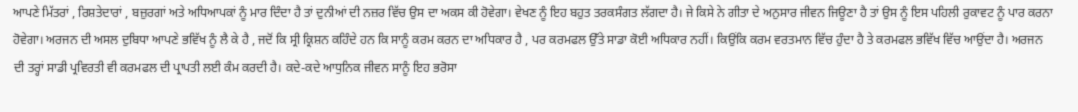ਆਪਣੇ ਮਿੱਤਰਾਂ , ਰਿਸ਼ਤੇਦਾਰਾਂ , ਬਜ਼ੁਰਗਾਂ ਅਤੇ ਅਧਿਆਪਕਾਂ ਨੂੰ ਮਾਰ ਦਿੰਦਾ ਹੈ ਤਾਂ ਦੁਨੀਆਂ ਦੀ ਨਜ਼ਰ ਵਿੱਚ ਉਸ ਦਾ ਅਕਸ ਕੀ ਹੋਵੇਗਾ। ਵੇਖਣ ਨੂੰ ਇਹ ਬਹੁਤ ਤਰਕਸੰਗਤ ਲੱਗਦਾ ਹੈ। ਜੇ ਕਿਸੇ ਨੇ ਗੀਤਾ ਦੇ ਅਨੁਸਾਰ ਜੀਵਨ ਜਿਊਣਾ ਹੈ ਤਾਂ ਉਸ ਨੂੰ ਇਸ ਪਹਿਲੀ ਰੁਕਾਵਟ ਨੂੰ ਪਾਰ ਕਰਨਾ ਹੋਵੇਗਾ। ਅਰਜਨ ਦੀ ਅਸਲ ਦੁਬਿਧਾ ਆਪਣੇ ਭਵਿੱਖ ਨੂੰ ਲੈ ਕੇ ਹੈ , ਜਦੋਂ ਕਿ ਸ੍ਰੀ ਕ੍ਰਿਸ਼ਨ ਕਹਿੰਦੇ ਹਨ ਕਿ ਸਾਨੂੰ ਕਰਮ ਕਰਨ ਦਾ ਅਧਿਕਾਰ ਹੈ , ਪਰ ਕਰਮਫਲ ਉੱਤੇ ਸਾਡਾ ਕੋਈ ਅਧਿਕਾਰ ਨਹੀਂ। ਕਿਉਂਕਿ ਕਰਮ ਵਰਤਮਾਨ ਵਿੱਚ ਹੁੰਦਾ ਹੈ ਤੇ ਕਰਮਫਲ ਭਵਿੱਖ ਵਿੱਚ ਆਉਂਦਾ ਹੈ। ਅਰਜਨ ਦੀ ਤਰ੍ਹਾਂ ਸਾਡੀ ਪ੍ਰਵਿਰਤੀ ਵੀ ਕਰਮਫਲ ਦੀ ਪ੍ਰਾਪਤੀ ਲਈ ਕੰਮ ਕਰਦੀ ਹੈ। ਕਦੇ-ਕਦੇ ਆਧੁਨਿਕ ਜੀਵਨ ਸਾਨੂੰ ਇਹ ਭਰੋਸਾ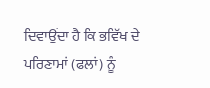ਦਿਵਾਉਂਦਾ ਹੈ ਕਿ ਭਵਿੱਖ ਦੇ ਪਰਿਣਾਮਾਂ (ਫਲਾਂ) ਨੂੰ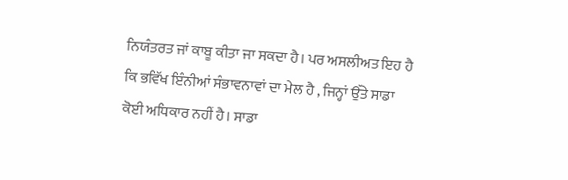ਨਿਯੰਤਰਤ ਜਾਂ ਕਾਬੂ ਕੀਤਾ ਜਾ ਸਕਦਾ ਹੈ। ਪਰ ਅਸਲੀਅਤ ਇਹ ਹੈ ਕਿ ਭਵਿੱਖ ਇੰਨੀਆਂ ਸੰਭਾਵਨਾਵਾਂ ਦਾ ਮੇਲ ਹੈ , ਜਿਨ੍ਹਾਂ ਉੱਤੇ ਸਾਡਾ ਕੋਈ ਅਧਿਕਾਰ ਨਹੀਂ ਹੈ। ਸਾਡਾ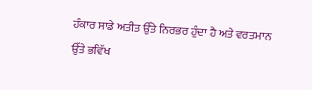ਹੰਕਾਰ ਸਾਡੇ ਅਤੀਤ ਉੱਤੇ ਨਿਰਭਰ ਹੁੰਦਾ ਹੈ ਅਤੇ ਵਰਤਮਾਨ ਉੱਤੇ ਭਵਿੱਖ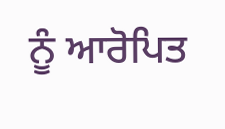ਨੂੰ ਆਰੋਪਿਤ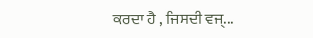ਕਰਦਾ ਹੈ , ਜਿਸਦੀ ਵਜ੍...